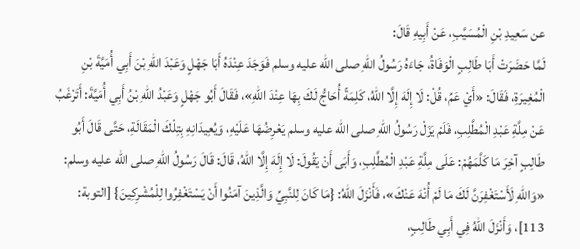عن سَعِيدِ بْنِ الْمُسَيَّبِ، عَنْ أَبِيهِ قَالَ:
لَمَّا حَضَرَتْ أَبَا طَالِبٍ الْوَفَاةُ، جَاءَهُ رَسُولُ اللهِ صلى الله عليه وسلم فَوَجَدَ عِنْدَهُ أَبَا جَهْلٍ وَعَبْدَ اللهِ بْنَ أَبِي أُمَيَّةَ بْنِ الْمُغِيرَةِ، فَقَالَ: «أَيْ عَمِّ، قُلْ: لَا إِلَهَ إِلَّا اللهُ، كَلِمَةً أُحَاجُّ لَكَ بِهَا عِنْدَ اللهِ»، فَقَالَ أَبُو جَهْلٍ وَعَبْدُ اللهِ بْنُ أَبِي أُمَيَّةَ: أَتَرْغَبُ عَنْ مِلَّةِ عَبْدِ الْمُطَّلِبِ، فَلَمْ يَزَلْ رَسُولُ اللهِ صلى الله عليه وسلم يَعْرِضُهَا عَلَيْهِ، وَيُعِيدَانِهِ بِتِلْكَ الْمَقَالَةِ، حَتَّى قَالَ أَبُو طَالِبٍ آخِرَ مَا كَلَّمَهُمْ: عَلَى مِلَّةِ عَبْدِ الْمُطَّلِبِ، وَأَبَى أَنْ يَقُولَ: لَا إِلَهَ إِلَّا اللهُ، قَالَ: قَالَ رَسُولُ اللهِ صلى الله عليه وسلم: «وَاللهِ لَأَسْتَغْفِرَنَّ لَكَ مَا لَمْ أُنْهَ عَنْكَ»، فَأَنْزَلَ اللهُ: {مَا كَانَ لِلنَّبِيِّ وَالَّذِينَ آمَنُوا أَنْ يَسْتَغْفِرُوا لِلْمُشْرِكِينَ} [التوبة: 113]، وَأَنْزَلَ اللهُ فِي أَبِي طَالِبٍ،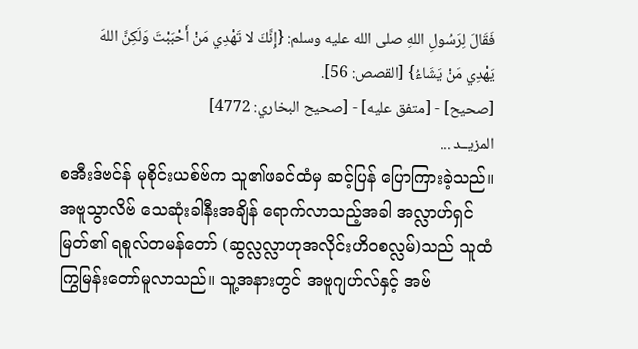فَقَالَ لِرَسُولِ اللهِ صلى الله عليه وسلم: {إِنَّكَ لا تَهْدِي مَنْ أَحْبَبْتَ وَلَكِنَّ اللهَ يَهْدِي مَنْ يَشَاءُ} [القصص: 56].
[صحيح] - [متفق عليه] - [صحيح البخاري: 4772]
المزيــد ...
စအီးဒ်ဗင်န် မုစိုင်းယစ်ဗ်က သူ၏ဖခင်ထံမှ ဆင့်ပြန် ပြောကြားခဲ့သည်။
အဗူသွာလိဗ် သေဆုံးခါနီးအချိန် ရောက်လာသည့်အခါ အလ္လာဟ်ရှင်မြတ်၏ ရစူလ်တမန်တော် (ဆွလ္လလ္လာဟုအလိုင်းဟိဝစလ္လမ်)သည် သူထံ ကြွမြန်းတော်မူလာသည်။ သူ့အနားတွင် အဗူဂျဟ်လ်နှင့် အဗ်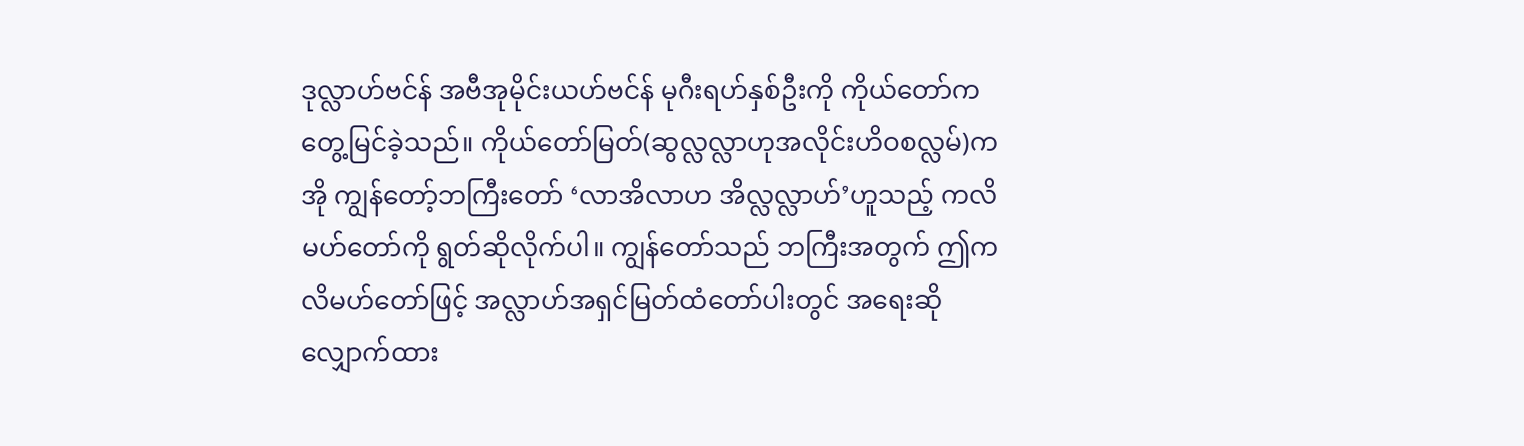ဒုလ္လာဟ်ဗင်န် အဗီအုမိုင်းယဟ်ဗင်န် မုဂီးရဟ်နှစ်ဦးကို ကိုယ်တော်က တွေ့မြင်ခဲ့သည်။ ကိုယ်တော်မြတ်(ဆွလ္လလ္လာဟုအလိုင်းဟိဝစလ္လမ်)က အို ကျွန်တော့်ဘကြီးတော် ‘လာအိလာဟ အိလ္လလ္လာဟ်’ဟူသည့် ကလိမဟ်တော်ကို ရွတ်ဆိုလိုက်ပါ။ ကျွန်တော်သည် ဘကြီးအတွက် ဤကလိမဟ်တော်ဖြင့် အလ္လာဟ်အရှင်မြတ်ထံတော်ပါးတွင် အရေးဆိုလျှောက်ထား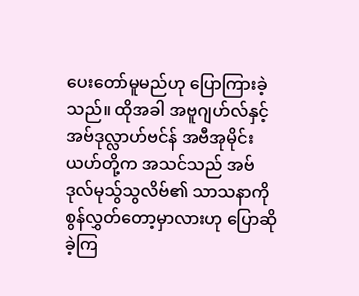ပေးတော်မူမည်ဟု ပြောကြားခဲ့သည်။ ထိုအခါ အဗူဂျဟ်လ်နှင့် အဗ်ဒုလ္လာဟ်ဗင်န် အဗီအုမိုင်းယဟ်တို့က အသင်သည် အဗ်ဒုလ်မုသ်ွသွလိဗ်၏ သာသနာကို စွန်လွှတ်တော့မှာလားဟု ပြောဆိုခဲ့ကြ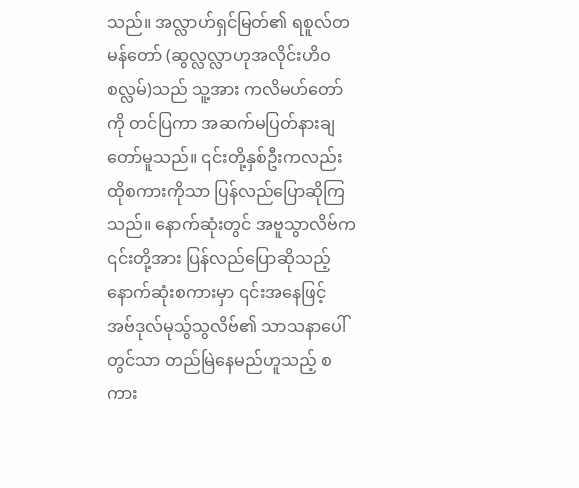သည်။ အလ္လာဟ်ရှင်မြတ်၏ ရစူလ်တမန်တော် (ဆွလ္လလ္လာဟုအလိုင်းဟိဝစလ္လမ်)သည် သူ့အား ကလိမဟ်တော်ကို တင်ပြကာ အဆက်မပြတ်နားချတော်မူသည်။ ၎င်းတို့နှစ်ဦးကလည်း ထိုစကားကိုသာ ပြန်လည်ပြောဆိုကြသည်။ နောက်ဆုံးတွင် အဗူသွာလိဗ်က ၎င်းတို့အား ပြန်လည်ပြောဆိုသည့် နောက်ဆုံးစကားမှာ ၎င်းအနေဖြင့် အဗ်ဒုလ်မုသ်ွသွလိဗ်၏ သာသနာပေါ်တွင်သာ တည်မြဲနေမည်ဟူသည့် စကား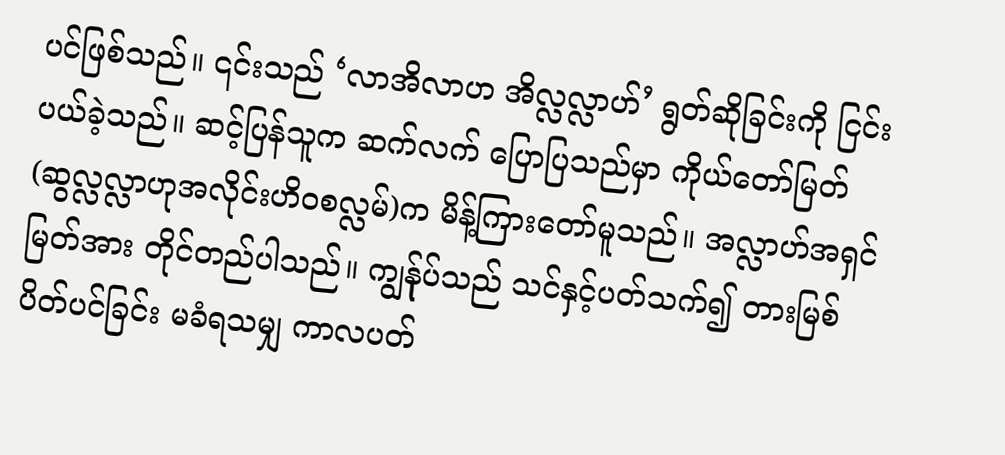ပင်ဖြစ်သည်။ ၎င်းသည် ‘လာအိလာဟ အိလ္လလ္လာဟ်’ ရွတ်ဆိုခြင်းကို ငြင်းပယ်ခဲ့သည်။ ဆင့်ပြန်သူက ဆက်လက် ပြောပြသည်မှာ ကိုယ်တော်မြတ်(ဆွလ္လလ္လာဟုအလိုင်းဟိဝစလ္လမ်)က မိန့်ကြားတော်မူသည်။ အလ္လာဟ်အရှင်မြတ်အား တိုင်တည်ပါသည်။ ကျွန်ုပ်သည် သင်နှင့်ပတ်သက်၍ တားမြစ်ပိတ်ပင်ခြင်း မခံရသမျှ ကာလပတ်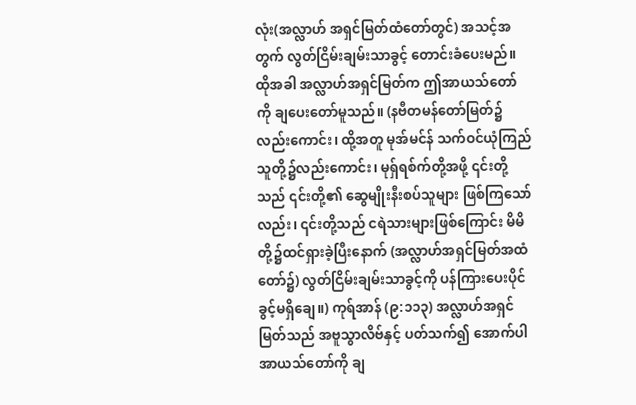လုံး(အလ္လာဟ် အရှင်မြတ်ထံတော်တွင်) အသင့်အတွက် လွတ်ငြိမ်းချမ်းသာခွင့် တောင်းခံပေးမည်။ ထိုအခါ အလ္လာဟ်အရှင်မြတ်က ဤအာယသ်တော်ကို ချပေးတော်မူသည်။ (နဗီတမန်တော်မြတ်၌လည်းကောင်း၊ ထို့အတူ မုအ်မင်န် သက်ဝင်ယုံကြည်သူတို့၌လည်းကောင်း၊ မုရှ်ရစ်က်တို့အဖို့ ၎င်းတို့သည် ၎င်းတို့၏ ဆွေမျိုးနီးစပ်သူများ ဖြစ်ကြသော်လည်း၊ ၎င်းတို့သည် ငရဲသားများဖြစ်ကြောင်း မိမိတို့၌ထင်ရှားခဲ့ပြီးနောက် (အလ္လာဟ်အရှင်မြတ်အထံတော်၌) လွတ်ငြိမ်းချမ်းသာခွင့်ကို ပန်ကြားပေးပိုင်ခွင့်မရှိချေ။) ကုရ်အာန် (၉:၁၁၃) အလ္လာဟ်အရှင်မြတ်သည် အဗူသွာလိဗ်နှင့် ပတ်သက်၍ အောက်ပါအာယသ်တော်ကို ချ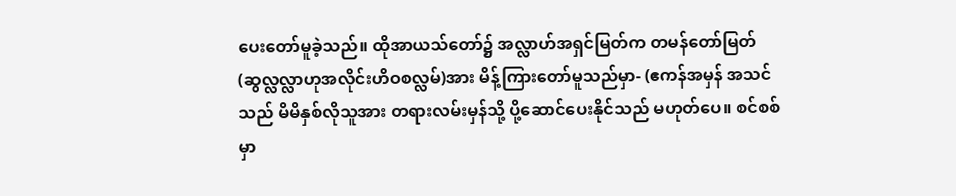ပေးတော်မူခဲ့သည်။ ထိုအာယသ်တော်၌ အလ္လာဟ်အရှင်မြတ်က တမန်တော်မြတ်(ဆွလ္လလ္လာဟုအလိုင်းဟိဝစလ္လမ်)အား မိန့်ကြားတော်မူသည်မှာ- (ဧကန်အမှန် အသင်သည် မိမိနှစ်လိုသူအား တရားလမ်းမှန်သို့ ပို့ဆောင်ပေးနိုင်သည် မဟုတ်ပေ။ စင်စစ်မှာ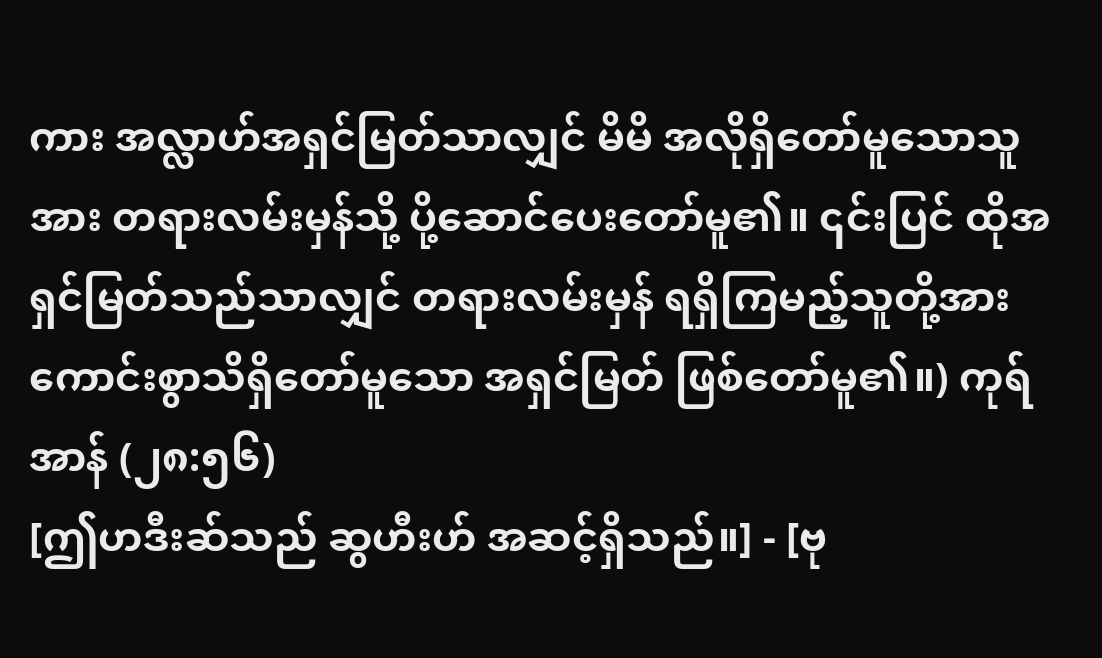ကား အလ္လာဟ်အရှင်မြတ်သာလျှင် မိမိ အလိုရှိတော်မူသောသူအား တရားလမ်းမှန်သို့ ပို့ဆောင်ပေးတော်မူ၏။ ၎င်းပြင် ထိုအရှင်မြတ်သည်သာလျှင် တရားလမ်းမှန် ရရှိကြမည့်သူတို့အား ကောင်းစွာသိရှိတော်မူသော အရှင်မြတ် ဖြစ်တော်မူ၏။) ကုရ်အာန် (၂၈:၅၆)
[ဤဟဒီးဆ်သည် ဆွဟီးဟ် အဆင့်ရှိသည်။] - [ဗု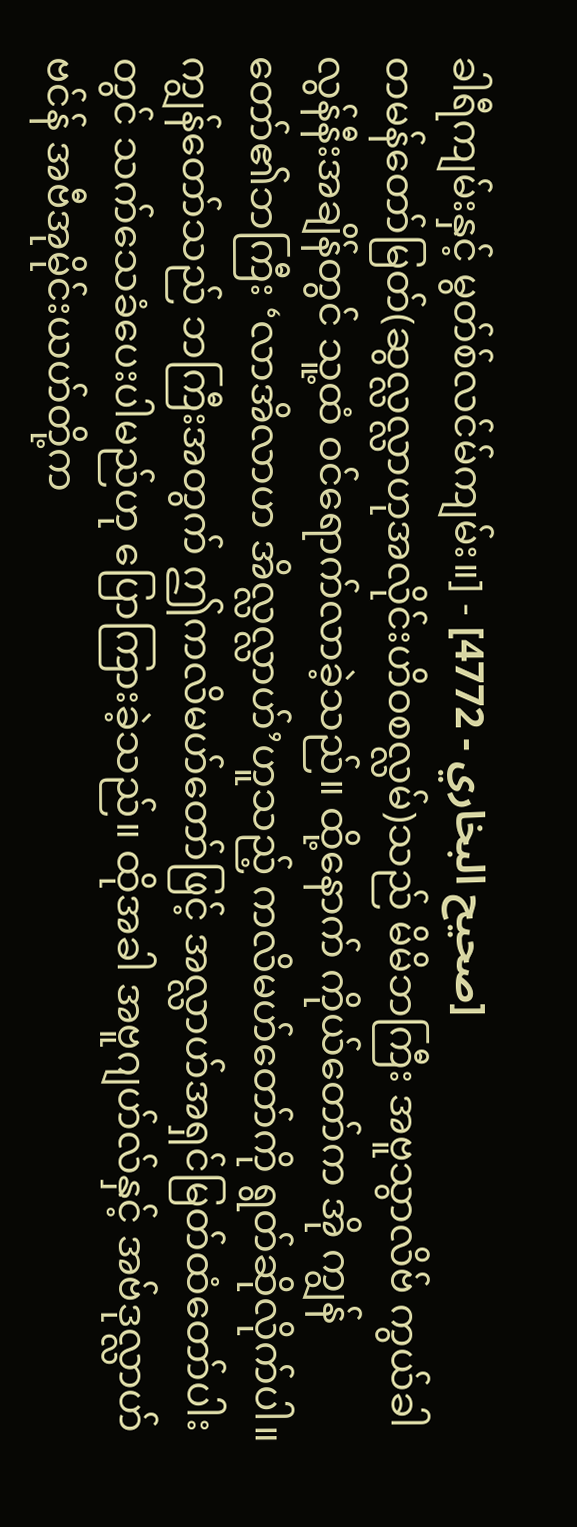ခါရီကျမ်းနှင့် မွတ်စ်လင်မ်ကျမ်း။] - [صحيح البخاري - 4772]
တမန်တော်မြတ်(ဆွလ္လလ္လာဟုအလိုင်းဟိဝစလ္လမ်)သည် မိမိဘကြီး အဗူသွာလိဗ် ကွယ်ခါလွန်နီးအချိန်တွင် သူ့ထံ ဝင်ရောက်လာခဲ့သည်။ ထို့နောက် ကိုယ်တော်က အို ကျွန်တော်၏ဘကြီး ‘လာအိလာဟ အိလ္လလ္လာဟ်’ဟူသည့် ကလိမဟ်တော်ကို ရွတ်ဆိုလိုက်ပါ။ ကျွန်တော်သည် ဘကြီးအတွက် ဤကလိမဟ်တော်ဖြင့် အလ္လာဟ်အရှင်မြတ်ထံတော်ပါးတွင် သက်သေခံပေးပါမည်ဟု ပြောကြားခဲ့သည်။ ထိုအခါ အဗူဂျဟ်လ်နှင့် အဗ်ဒုလ္လာဟ်ဗင်န် အဗီအုမိုင်းယဟ်တို့က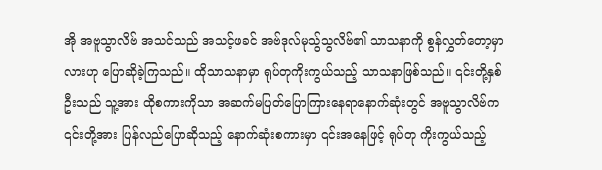အို အဗူသွာလိဗ် အသင်သည် အသင့်ဖခင် အဗ်ဒုလ်မုသ်ွသွလိဗ်၏ သာသနာကို စွန်လွှတ်တော့မှာလားဟု ပြောဆိုခဲ့ကြသည်။ ထိုသာသနာမှာ ရုပ်တုကိုးကွယ်သည့် သာသနာဖြစ်သည်။ ၎င်းတို့နှစ်ဦးသည် သူ့အား ထိုစကားကိုသာ အဆက်မပြတ်ပြောကြားနေရာနောက်ဆုံးတွင် အဗူသွာလိဗ်က ၎င်းတို့အား ပြန်လည်ပြောဆိုသည့် နောက်ဆုံးစကားမှာ ၎င်းအနေဖြင့် ရုပ်တု ကိုးကွယ်သည့်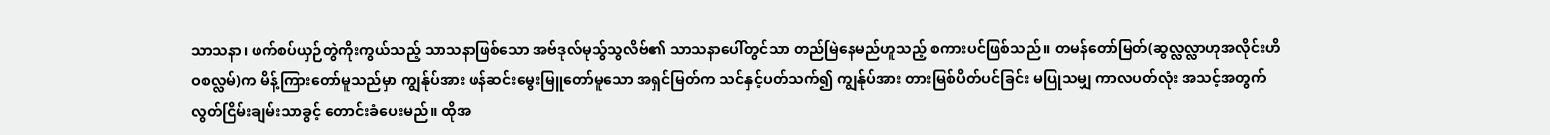သာသနာ၊ ဖက်စပ်ယှဉ်တွဲကိုးကွယ်သည့် သာသနာဖြစ်သော အဗ်ဒုလ်မုသ်ွသွလိဗ်၏ သာသနာပေါ်တွင်သာ တည်မြဲနေမည်ဟူသည့် စကားပင်ဖြစ်သည်။ တမန်တော်မြတ်(ဆွလ္လလ္လာဟုအလိုင်းဟိဝစလ္လမ်)က မိန့်ကြားတော်မူသည်မှာ ကျွန်ုပ်အား ဖန်ဆင်းမွေးမြူတော်မူသော အရှင်မြတ်က သင်နှင့်ပတ်သက်၍ ကျွန်ုပ်အား တားမြစ်ပိတ်ပင်ခြင်း မပြုသမျှ ကာလပတ်လုံး အသင့်အတွက် လွတ်ငြိမ်းချမ်းသာခွင့် တောင်းခံပေးမည်။ ထိုအ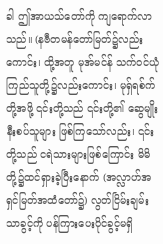ခါ ဤအာယသ်တော်ကို ကျရောက်လာသည်။ (နဗီတမန်တော်မြတ်၌လည်းကောင်း၊ ထို့အတူ မုအ်မင်န် သက်ဝင်ယုံကြည်သူတို့၌လည်းကောင်း၊ မုရှ်ရစ်က်တို့အဖို့ ၎င်းတို့သည် ၎င်းတို့၏ ဆွေမျိုးနီးစပ်သူများ ဖြစ်ကြသော်လည်း၊ ၎င်းတို့သည် ငရဲသားများဖြစ်ကြောင်း မိမိတို့၌ထင်ရှားခဲ့ပြီးနောက် (အလ္လာဟ်အရှင်မြတ်အထံတော်၌) လွတ်ငြိမ်းချမ်းသာခွင့်ကို ပန်ကြားပေးပိုင်ခွင့်မရှိ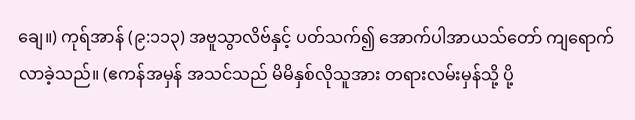ချေ။) ကုရ်အာန် (၉:၁၁၃) အဗူသွာလိဗ်နှင့် ပတ်သက်၍ အောက်ပါအာယသ်တော် ကျရောက်လာခဲ့သည်။ (ဧကန်အမှန် အသင်သည် မိမိနှစ်လိုသူအား တရားလမ်းမှန်သို့ ပို့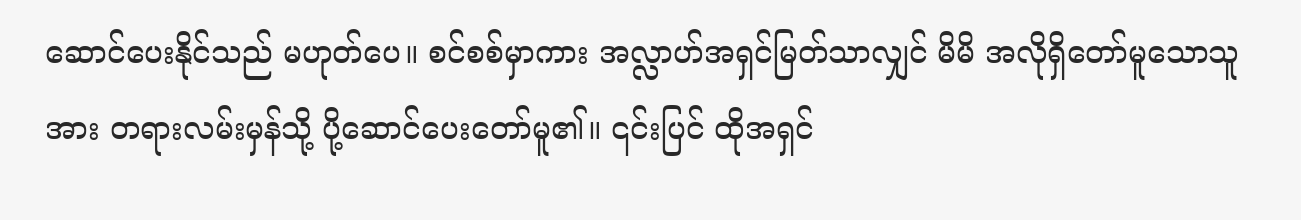ဆောင်ပေးနိုင်သည် မဟုတ်ပေ။ စင်စစ်မှာကား အလ္လာဟ်အရှင်မြတ်သာလျှင် မိမိ အလိုရှိတော်မူသောသူအား တရားလမ်းမှန်သို့ ပို့ဆောင်ပေးတော်မူ၏။ ၎င်းပြင် ထိုအရှင်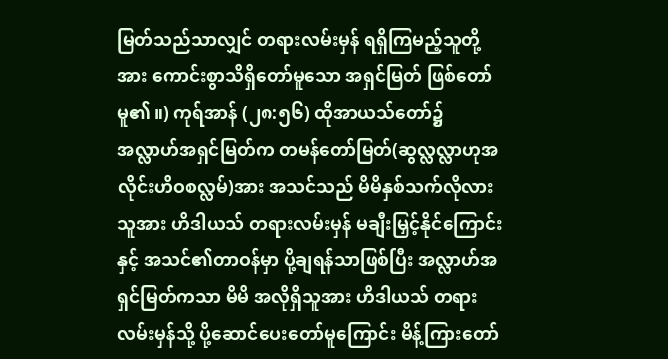မြတ်သည်သာလျှင် တရားလမ်းမှန် ရရှိကြမည့်သူတို့အား ကောင်းစွာသိရှိတော်မူသော အရှင်မြတ် ဖြစ်တော်မူ၏။) ကုရ်အာန် (၂၈:၅၆) ထိုအာယသ်တော်၌ အလ္လာဟ်အရှင်မြတ်က တမန်တော်မြတ်(ဆွလ္လလ္လာဟုအလိုင်းဟိဝစလ္လမ်)အား အသင်သည် မိမိနှစ်သက်လိုလားသူအား ဟိဒါယသ် တရားလမ်းမှန် မချီးမြှင့်နိုင်ကြောင်းနှင့် အသင်၏တာဝန်မှာ ပို့ချရန်သာဖြစ်ပြီး အလ္လာဟ်အရှင်မြတ်ကသာ မိမိ အလိုရှိသူအား ဟိဒါယသ် တရားလမ်းမှန်သို့ ပို့ဆောင်ပေးတော်မူကြောင်း မိန့်ကြားတော်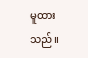မူထားသည်။